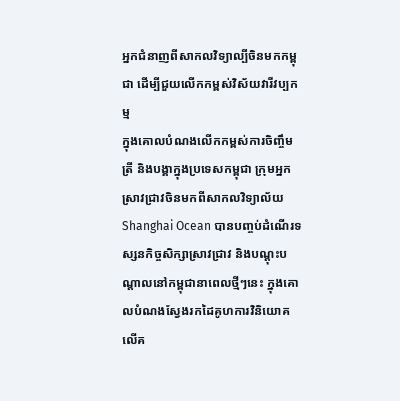អ្នកជំនាញពីសាកលវិទ្យាល្បីចិនមកកម្ពុជា ដើម្បីជួយលើកកម្ពស់វិស័យវារីវប្បកម្ម
ក្នុងគោលបំណងលើកកម្ពស់ការចិញ្ចឹមត្រី និងបង្គាក្នុងប្រទេសកម្ពុជា ក្រុមអ្នកស្រាវជ្រាវចិនមកពីសាកលវិទ្យាល័យ Shanghai Ocean បានបញ្ចប់ដំណើរទស្សនកិច្ចសិក្សាស្រាវជ្រាវ និងបណ្តុះបណ្តាលនៅកម្ពុជានាពេលថ្មីៗនេះ ក្នុងគោលបំណងស្វែងរកដៃគូហការវិនិយោគលើគ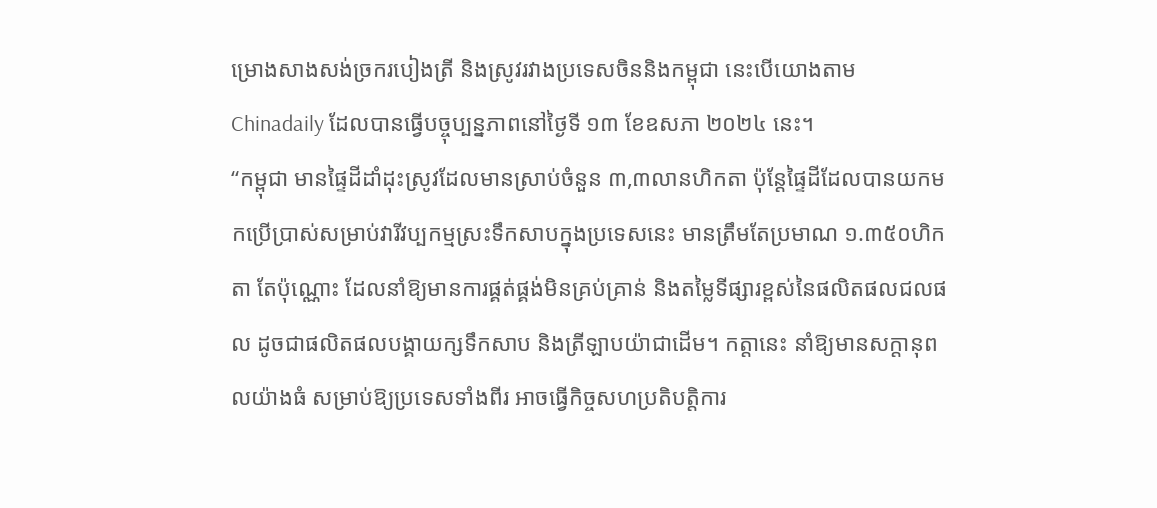ម្រោងសាងសង់ច្រករបៀងត្រី និងស្រូវរវាងប្រទេសចិននិងកម្ពុជា នេះបើយោងតាម Chinadaily ដែលបានធ្វើបច្ចុប្បន្នភាពនៅថ្ងៃទី ១៣ ខែឧសភា ២០២៤ នេះ។
“កម្ពុជា មានផ្ទៃដីដាំដុះស្រូវដែលមានស្រាប់ចំនួន ៣,៣លានហិកតា ប៉ុន្តែផ្ទៃដីដែលបានយកមកប្រើប្រាស់សម្រាប់វារីវប្បកម្មស្រះទឹកសាបក្នុងប្រទេសនេះ មានត្រឹមតែប្រមាណ ១.៣៥០ហិកតា តែប៉ុណ្ណោះ ដែលនាំឱ្យមានការផ្គត់ផ្គង់មិនគ្រប់គ្រាន់ និងតម្លៃទីផ្សារខ្ពស់នៃផលិតផលជលផល ដូចជាផលិតផលបង្គាយក្សទឹកសាប និងត្រីឡាបយ៉ាជាដើម។ កត្តានេះ នាំឱ្យមានសក្ដានុពលយ៉ាងធំ សម្រាប់ឱ្យប្រទេសទាំងពីរ អាចធ្វើកិច្ចសហប្រតិបត្តិការ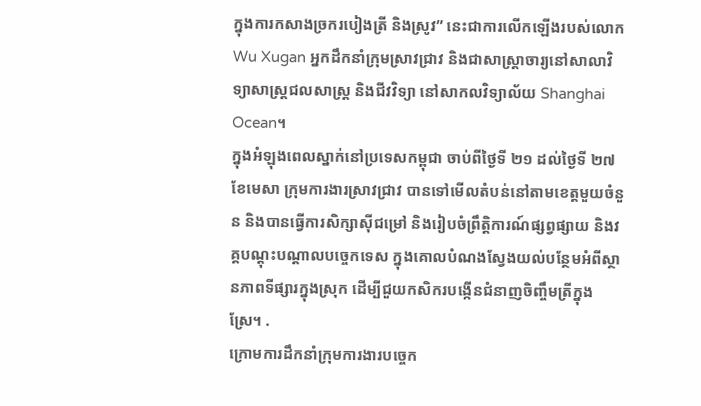ក្នុងការកសាងច្រករបៀងត្រី និងស្រូវ” នេះជាការលើកឡើងរបស់លោក Wu Xugan អ្នកដឹកនាំក្រុមស្រាវជ្រាវ និងជាសាស្ត្រាចារ្យនៅសាលាវិទ្យាសាស្ត្រជលសាស្ត្រ និងជីវវិទ្យា នៅសាកលវិទ្យាល័យ Shanghai Ocean។
ក្នុងអំឡុងពេលស្នាក់នៅប្រទេសកម្ពុជា ចាប់ពីថ្ងៃទី ២១ ដល់ថ្ងៃទី ២៧ ខែមេសា ក្រុមការងារស្រាវជ្រាវ បានទៅមើលតំបន់នៅតាមខេត្តមួយចំនួន និងបានធ្វើការសិក្សាស៊ីជម្រៅ និងរៀបចំព្រឹត្តិការណ៍ផ្សព្វផ្សាយ និងវគ្គបណ្តុះបណ្តាលបច្ចេកទេស ក្នុងគោលបំណងស្វែងយល់បន្ថែមអំពីស្ថានភាពទីផ្សារក្នុងស្រុក ដើម្បីជួយកសិករបង្កើនជំនាញចិញ្ចឹមត្រីក្នុងស្រែ។ .
ក្រោមការដឹកនាំក្រុមការងារបច្ចេក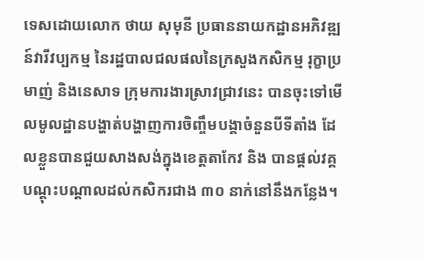ទេសដោយលោក ថាយ សុមុនី ប្រធាននាយកដ្ឋានអភិវឌ្ឍន៍វារីវប្បកម្ម នៃរដ្ឋបាលជលផលនៃក្រសួងកសិកម្ម រុក្ខាប្រមាញ់ និងនេសាទ ក្រុមការងារស្រាវជ្រាវនេះ បានចុះទៅមើលមូលដ្ឋានបង្ហាត់បង្ហាញការចិញ្ចឹមបង្គាចំនួនបីទីតាំង ដែលខ្លួនបានជួយសាងសង់ក្នុងខេត្តតាកែវ និង បានផ្តល់វគ្គបណ្តុះបណ្តាលដល់កសិករជាង ៣០ នាក់នៅនឹងកន្លែង។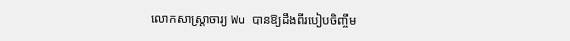លោកសាស្ត្រាចារ្យ Wu បានឱ្យដឹងពីរបៀបចិញ្ចឹម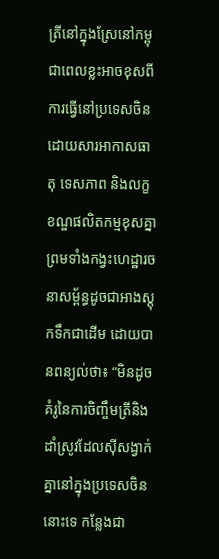ត្រីនៅក្នុងស្រែនៅកម្ពុជាពេលខ្លះអាចខុសពីការធ្វើនៅប្រទេសចិន ដោយសារអាកាសធាតុ ទេសភាព និងលក្ខខណ្ឌផលិតកម្មខុសគ្នា ព្រមទាំងកង្វះហេដ្ឋារចនាសម្ព័ន្ធដូចជាអាងស្តុកទឹកជាដើម ដោយបានពន្យល់ថា៖ “មិនដូចគំរូនៃការចិញ្ចឹមត្រីនិងដាំស្រូវដែលស៊ីសង្វាក់គ្នានៅក្នុងប្រទេសចិននោះទេ កន្លែងជា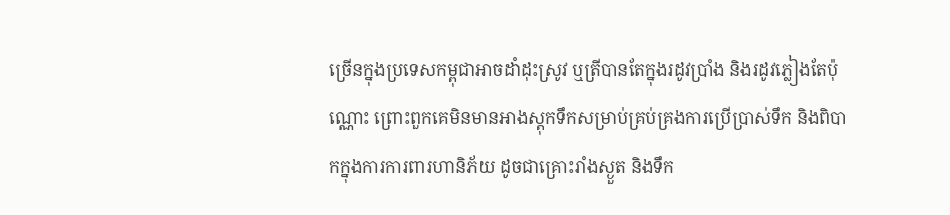ច្រើនក្នុងប្រទេសកម្ពុជាអាចដាំដុះស្រូវ ឬត្រីបានតែក្នុងរដូវប្រាំង និងរដូវភ្លៀងតែប៉ុណ្ណោះ ព្រោះពួកគេមិនមានអាងស្តុកទឹកសម្រាប់គ្រប់គ្រងការប្រើប្រាស់ទឹក និងពិបាកក្នុងការការពារហានិភ័យ ដូចជាគ្រោះរាំងស្ងួត និងទឹក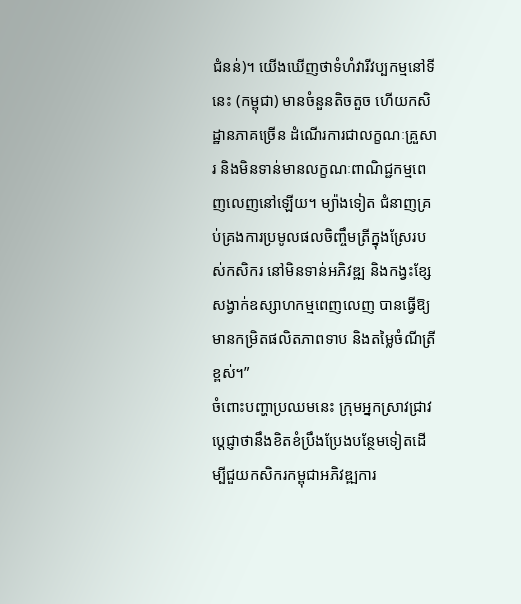ជំនន់)។ យើងឃើញថាទំហំវារីវប្បកម្មនៅទីនេះ (កម្ពុជា) មានចំនួនតិចតួច ហើយកសិដ្ឋានភាគច្រើន ដំណើរការជាលក្ខណៈគ្រួសារ និងមិនទាន់មានលក្ខណៈពាណិជ្ជកម្មពេញលេញនៅឡើយ។ ម្យ៉ាងទៀត ជំនាញគ្រប់គ្រងការប្រមូលផលចិញ្ចឹមត្រីក្នុងស្រែរបស់កសិករ នៅមិនទាន់អភិវឌ្ឍ និងកង្វះខ្សែសង្វាក់ឧស្សាហកម្មពេញលេញ បានធ្វើឱ្យមានកម្រិតផលិតភាពទាប និងតម្លៃចំណីត្រីខ្ពស់។”
ចំពោះបញ្ហាប្រឈមនេះ ក្រុមអ្នកស្រាវជ្រាវប្តេជ្ញាថានឹងខិតខំប្រឹងប្រែងបន្ថែមទៀតដើម្បីជួយកសិករកម្ពុជាអភិវឌ្ឍការ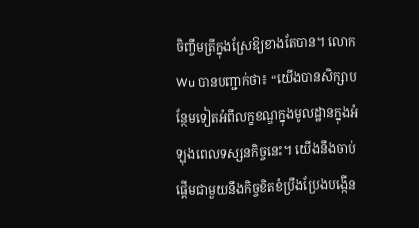ចិញ្ចឹមត្រីក្នុងស្រែឱ្យខាងតែបាន។ លោក Wu បានបញ្ជាក់ថា៖ “យើងបានសិក្សាបន្ថែមទៀតអំពីលក្ខខណ្ឌក្នុងមូលដ្ឋានក្នុងអំឡុងពេលទស្សនកិច្ចនេះ។ យើងនឹងចាប់ផ្តើមជាមួយនឹងកិច្ចខិតខំប្រឹងប្រែងបង្កើន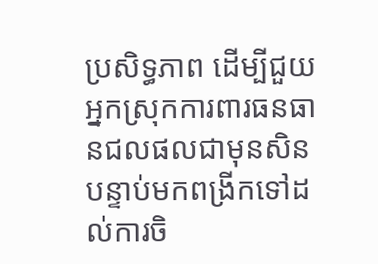ប្រសិទ្ធភាព ដើម្បីជួយអ្នកស្រុកការពារធនធានជលផលជាមុនសិន បន្ទាប់មកពង្រីកទៅដល់ការចិ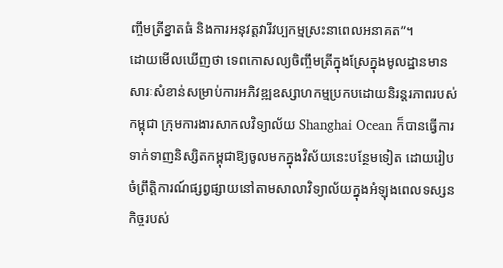ញ្ចឹមត្រីខ្នាតធំ និងការអនុវត្តវារីវប្បកម្មស្រះនាពេលអនាគត”។
ដោយមើលឃើញថា ទេពកោសល្យចិញ្ចឹមត្រីក្នុងស្រែក្នុងមូលដ្ឋានមានសារៈសំខាន់សម្រាប់ការអភិវឌ្ឍឧស្សាហកម្មប្រកបដោយនិរន្តរភាពរបស់កម្ពុជា ក្រុមការងារសាកលវិទ្យាល័យ Shanghai Ocean ក៏បានធ្វើការទាក់ទាញនិស្សិតកម្ពុជាឱ្យចូលមកក្នុងវិស័យនេះបន្ថែមទៀត ដោយរៀបចំព្រឹត្តិការណ៍ផ្សព្វផ្សាយនៅតាមសាលាវិទ្យាល័យក្នុងអំឡុងពេលទស្សនកិច្ចរបស់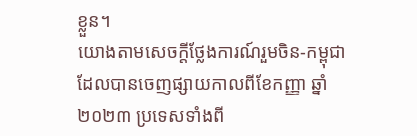ខ្លួន។
យោងតាមសេចក្តីថ្លែងការណ៍រួមចិន-កម្ពុជា ដែលបានចេញផ្សាយកាលពីខែកញ្ញា ឆ្នាំ ២០២៣ ប្រទេសទាំងពី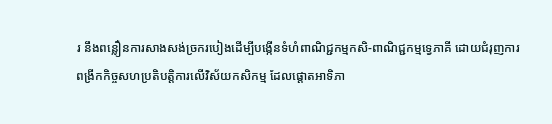រ នឹងពន្លឿនការសាងសង់ច្រករបៀងដើម្បីបង្កើនទំហំពាណិជ្ជកម្មកសិ-ពាណិជ្ជកម្មទ្វេភាគី ដោយជំរុញការពង្រីកកិច្ចសហប្រតិបត្តិការលើវិស័យកសិកម្ម ដែលផ្តោតអាទិភា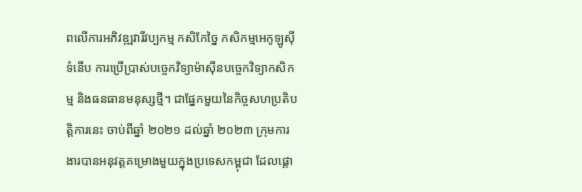ពលើការអភិវឌ្ឍវារីវប្បកម្ម កសិកែច្នៃ កសិកម្មអេកូឡូស៊ីទំនើប ការប្រើប្រាស់បច្ចេកវិទ្យាម៉ាស៊ីនបច្ចេកវិទ្យាកសិកម្ម និងធនធានមនុស្សថ្មី។ ជាផ្នែកមួយនៃកិច្ចសហប្រតិបត្តិការនេះ ចាប់ពីឆ្នាំ ២០២១ ដល់ឆ្នាំ ២០២៣ ក្រុមការងារបានអនុវត្តគម្រោងមួយក្នុងប្រទេសកម្ពុជា ដែលផ្តោ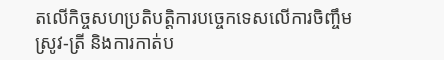តលើកិច្ចសហប្រតិបត្តិការបច្ចេកទេសលើការចិញ្ចឹមស្រូវ-ត្រី និងការកាត់ប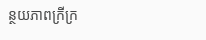ន្ថយភាពក្រីក្រ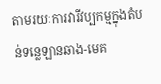តាមរយៈការវារីវប្បកម្មក្នុងតំបន់ទន្លេឡានឆាង-មេគ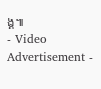ង្គ៕
- Video Advertisement -